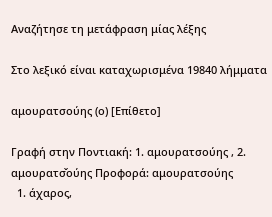Αναζήτησε τη μετάφραση μίας λέξης

Στο λεξικό είναι καταχωρισμένα 19840 λήμματα

αμουρατσούης (ο) [Επίθετο]

Γραφή στην Ποντιακή: 1. αμουρατσούης , 2. αμουρατσ̌ούης Προφορά: αμουρατσούης
  1. άχαρος,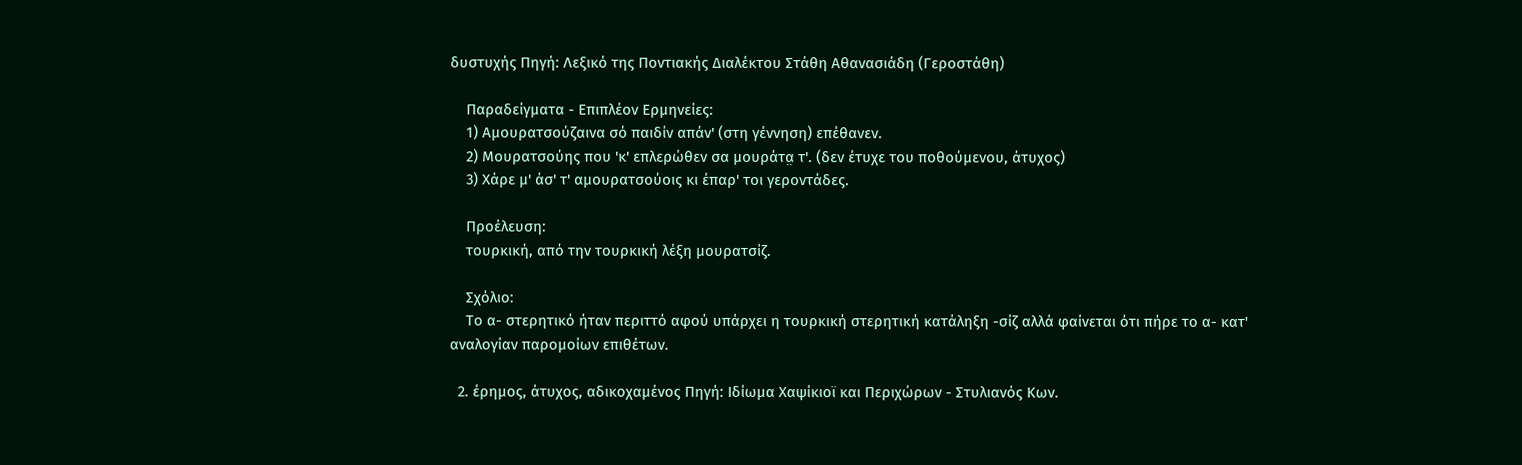δυστυχής Πηγή: Λεξικό της Ποντιακής Διαλέκτου Στάθη Αθανασιάδη (Γεροστάθη)

    Παραδείγματα - Επιπλέον Ερμηνείες:
    1) Αμουρατσούζαινα σό παιδίν απάν' (στη γέννηση) επέθανεν.
    2) Μουρατσούης που 'κ' επλερώθεν σα μουράτα̤ τ'. (δεν έτυχε του ποθούμενου, άτυχος)
    3) Χάρε μ' άσ' τ' αμουρατσούοις κι έπαρ' τοι γεροντάδες.

    Προέλευση:
    τουρκική, από την τουρκική λέξη μουρατσίζ.

    Σχόλιο:
    Το α- στερητικό ήταν περιττό αφού υπάρχει η τουρκική στερητική κατάληξη -σίζ αλλά φαίνεται ότι πήρε το α- κατ' αναλογίαν παρομοίων επιθέτων.

  2. έρημος, άτυχος, αδικοχαμένος Πηγή: Ιδίωμα Χαψίκιοϊ και Περιχώρων - Στυλιανός Κων.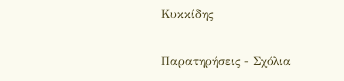Κυκκίδης

Παρατηρήσεις - Σχόλια